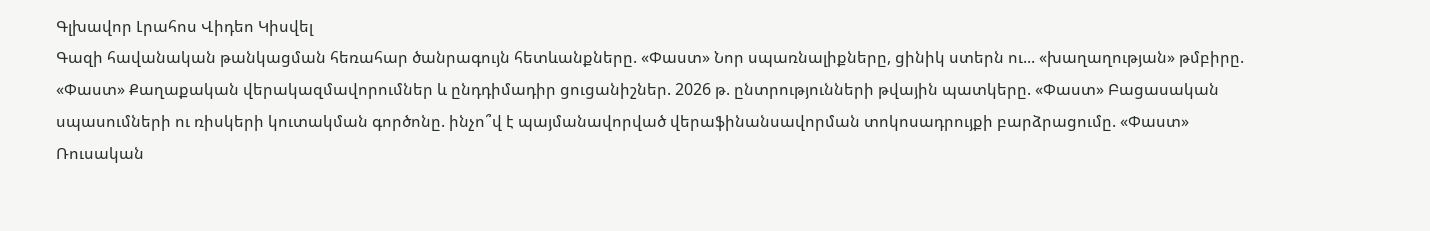Գլխավոր Լրահոս Վիդեո Կիսվել
Գազի հավանական թանկացման հեռահար ծանրագույն հետևանքները. «Փաստ» Նոր սպառնալիքները, ցինիկ ստերն ու... «խաղաղության» թմբիրը. «Փաստ» Քաղաքական վերակազմավորումներ և ընդդիմադիր ցուցանիշներ. 2026 թ. ընտրությունների թվային պատկերը. «Փաստ» Բացասական սպասումների ու ռիսկերի կուտակման գործոնը. ինչո՞վ է պայմանավորված վերաֆինանսավորման տոկոսադրույքի բարձրացումը. «Փաստ» Ռուսական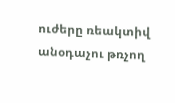ուժերը ռեակտիվ անօդաչու թռչող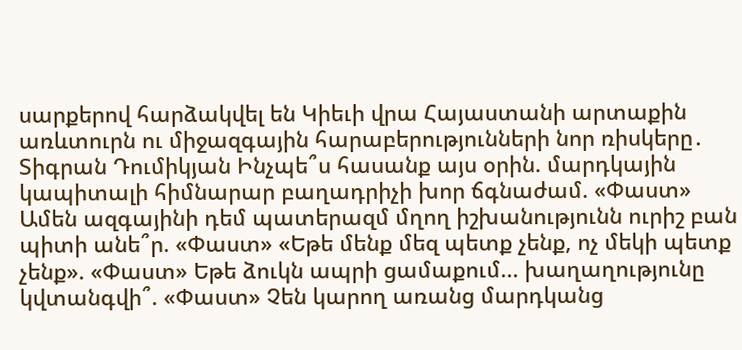սարքերով հարձակվել են Կիեւի վրա Հայաստանի արտաքին առևտուրն ու միջազգային հարաբերությունների նոր ռիսկերը․ Տիգրան Դումիկյան Ինչպե՞ս հասանք այս օրին. մարդկային կապիտալի հիմնարար բաղադրիչի խոր ճգնաժամ. «Փաստ» Ամեն ազգայինի դեմ պատերազմ մղող իշխանությունն ուրիշ բան պիտի անե՞ր. «Փաստ» «Եթե մենք մեզ պետք չենք, ոչ մեկի պետք չենք». «Փաստ» Եթե ձուկն ապրի ցամաքում... խաղաղությունը կվտանգվի՞. «Փաստ» Չեն կարող առանց մարդկանց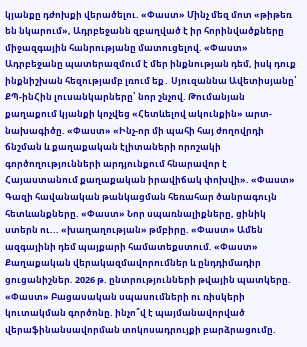կյանքը դժոխքի վերածելու. «Փաստ» Մինչ մեզ մոտ «թիթեռ են նկարում», Ադրբեջանն զբաղված է իր հորինվածքները միջազգային հանրությանը մատուցելով. «Փաստ»
Ադրբեջանը պատերազմում է մեր ինքնության դեմ, իսկ դուք ինքնիշխան հեզությամբ լռում եք․ Սյուզաննա Ավետիսյանը՝ ՔՊ-ինՀին լուսանկարները՝ նոր շնչով. Թումանյան քաղաքում կյանքի կոչվեց «Հետևելով ակունքին» արտ-նախագիծը. «Փաստ» «Ինչ-որ մի պահի հայ ժողովրդի ճնշման և քաղաքական էլիտաների որոշակի գործողությունների արդյունքում հնարավոր է Հայաստանում քաղաքական իրավիճակ փոխվի». «Փաստ» Գազի հավանական թանկացման հեռահար ծանրագույն հետևանքները. «Փաստ» Նոր սպառնալիքները, ցինիկ ստերն ու... «խաղաղության» թմբիրը. «Փաստ» Ամեն ազգայինի դեմ պայքարի համատեքստում. «Փաստ» Քաղաքական վերակազմավորումներ և ընդդիմադիր ցուցանիշներ. 2026 թ. ընտրությունների թվային պատկերը. «Փաստ» Բացասական սպասումների ու ռիսկերի կուտակման գործոնը. ինչո՞վ է պայմանավորված վերաֆինանսավորման տոկոսադրույքի բարձրացումը.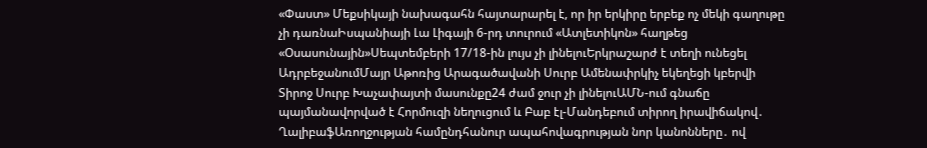«Փաստ» Մեքսիկայի նախագահն հայտարարել է, որ իր երկիրը երբեք ոչ մեկի գաղութը չի դառնաԻսպանիայի Լա Լիգայի 6-րդ տուրում «Ատլետիկոն» հաղթեց «Օսասունային»Սեպտեմբերի 17/18-ին լույս չի լինելուԵրկրաշարժ է տեղի ունեցել ԱդրբեջանումՄայր Աթոռից Արագածավանի Սուրբ Ամենափրկիչ եկեղեցի կբերվի Տիրոջ Սուրբ Խաչափայտի մասունքը24 ժամ ջուր չի լինելուԱՄՆ-ում գնաճը պայմանավորված է Հորմուզի նեղուցում և Բաբ էլ-Մանդեբում տիրող իրավիճակով․ ՂալիբաֆԱռողջության համընդհանուր ապահովագրության նոր կանոնները․ ով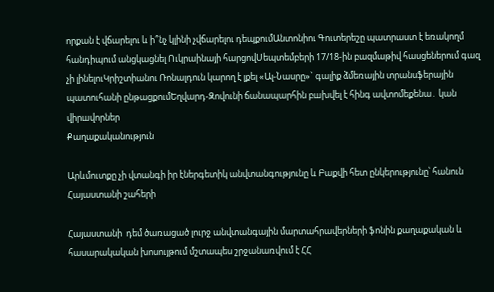որքան է վճարելու և ի՞նչ կլինի չվճարելու դեպքումԱնտոնիու Գուտերեշը պատրաստ է եռակողմ հանդիպում անցկացնել Ուկրաինայի հարցովՍեպտեմբերի 17/18-ին բազմաթիվ հասցեներում գազ չի լինելուԿրիշտիանու Ռոնալդուն կարող է լքել «Ալ-Նասրը»` գալիք ձմեռային տրանսֆերային պատուհանի ընթացքումԵղվարդ-Զովունի ճանապարհին բшխվել է հինգ ավտոմեքենա․ կան վիրшվորներ
Քաղաքականություն

Արևմուտքը չի վտանգի իր էներգետիկ անվտանգությունը և Բաքվի հետ ընկերությունը՝ հանուն Հայաստանի շահերի

Հայաստանի  դեմ ծառացած լուրջ անվտանգային մարտահրավերների ֆոնին քաղաքական և հասարակական խոսույթում մշտապես շրջանառվում է ՀՀ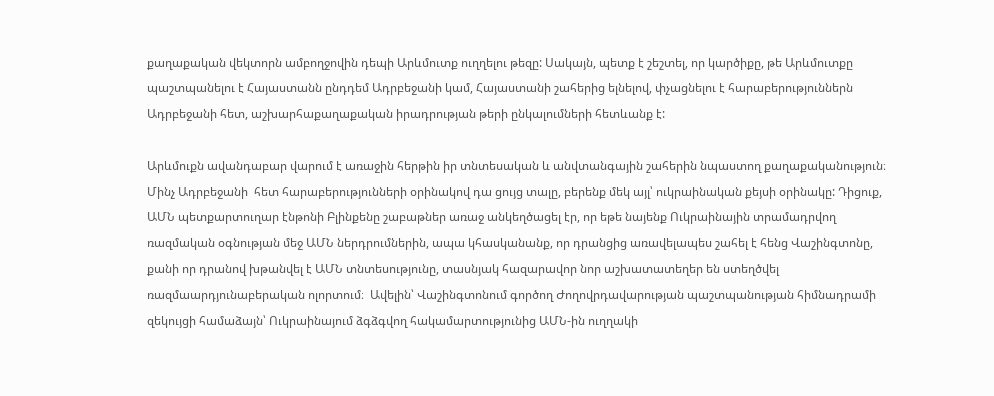քաղաքական վեկտորն ամբողջովին դեպի Արևմուտք ուղղելու թեզը: Սակայն, պետք է շեշտել, որ կարծիքը, թե Արևմուտքը պաշտպանելու է Հայաստանն ընդդեմ Ադրբեջանի կամ, Հայաստանի շահերից ելնելով, փչացնելու է հարաբերություններն Ադրբեջանի հետ, աշխարհաքաղաքական իրադրության թերի ընկալումների հետևանք է:

Արևմուքն ավանդաբար վարում է առաջին հերթին իր տնտեսական և անվտանգային շահերին նպաստող քաղաքականություն։ Մինչ Ադրբեջանի  հետ հարաբերությունների օրինակով դա ցույց տալը, բերենք մեկ այլ՝ ուկրաինական քեյսի օրինակը: Դիցուք, ԱՄՆ պետքարտուղար էնթոնի Բլինքենը շաբաթներ առաջ անկեղծացել էր, որ եթե նայենք Ուկրաինային տրամադրվող ռազմական օգնության մեջ ԱՄՆ ներդրումներին, ապա կհասկանանք, որ դրանցից առավելապես շահել է հենց Վաշինգտոնը, քանի որ դրանով խթանվել է ԱՄՆ տնտեսությունը, տասնյակ հազարավոր նոր աշխատատեղեր են ստեղծվել ռազմաարդյունաբերական ոլորտում։  Ավելին՝ Վաշինգտոնում գործող Ժողովրդավարության պաշտպանության հիմնադրամի զեկույցի համաձայն՝ Ուկրաինայում ձգձգվող հակամարտությունից ԱՄՆ-ին ուղղակի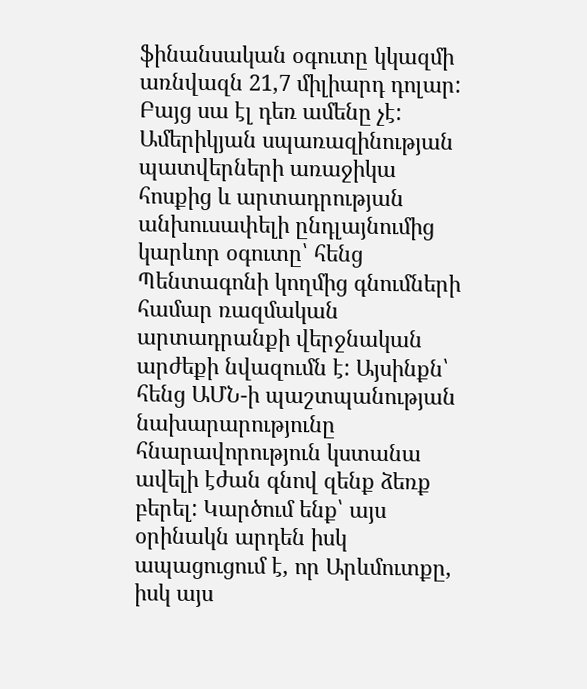ֆինանսական օգուտը կկազմի առնվազն 21,7 միլիարդ դոլար:  Բայց սա էլ դեռ ամենը չէ: Ամերիկյան սպառազինության պատվերների առաջիկա հոսքից և արտադրության անխուսափելի ընդլայնումից կարևոր օգուտը՝ հենց Պենտագոնի կողմից գնումների համար ռազմական արտադրանքի վերջնական արժեքի նվազումն է: Այսինքն՝ հենց ԱՄՆ-ի պաշտպանության նախարարությունը հնարավորություն կստանա ավելի էժան գնով զենք ձեռք բերել: Կարծում ենք՝ այս օրինակն արդեն իսկ ապացուցում է, որ Արևմուտքը, իսկ այս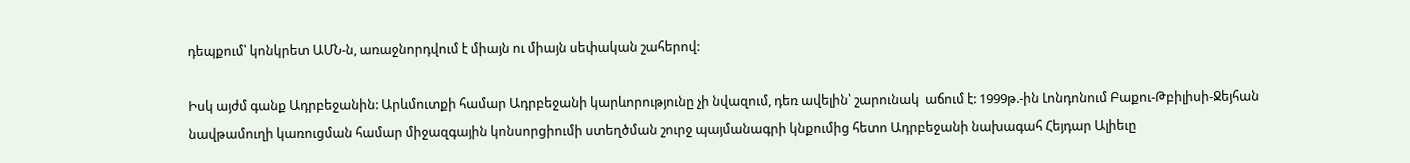դեպքում՝ կոնկրետ ԱՄՆ-ն, առաջնորդվում է միայն ու միայն սեփական շահերով:

Իսկ այժմ գանք Ադրբեջանին: Արևմուտքի համար Ադրբեջանի կարևորությունը չի նվազում, դեռ ավելին՝ շարունակ  աճում է: 1999թ.-ին Լոնդոնում Բաքու-Թբիլիսի-Ջեյհան նավթամուղի կառուցման համար միջազգային կոնսորցիումի ստեղծման շուրջ պայմանագրի կնքումից հետո Ադրբեջանի նախագահ Հեյդար Ալիեւը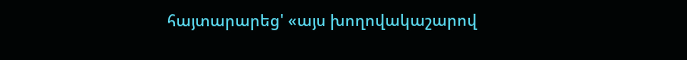հայտարարեց' «այս խողովակաշարով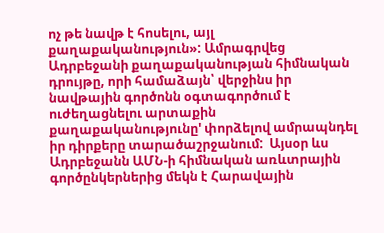ոչ թե նավթ է հոսելու, այլ քաղաքականություն»: Ամրագրվեց Ադրբեջանի քաղաքականության հիմնական դրույթը, որի համաձայն՝ վերջինս իր նավթային գործոնն օգտագործում է ուժեղացնելու արտաքին քաղաքականությունը' փորձելով ամրապնդել իր դիրքերը տարածաշրջանում:  Այսօր ևս Ադրբեջանն ԱՄՆ-ի հիմնական առևտրային գործընկերներից մեկն է Հարավային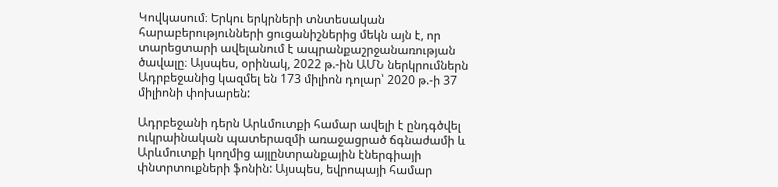Կովկասում։ Երկու երկրների տնտեսական հարաբերությունների ցուցանիշներից մեկն այն է, որ տարեցտարի ավելանում է ապրանքաշրջանառության ծավալը։ Այսպես, օրինակ, 2022 թ.-ին ԱՄՆ ներկրումներն Ադրբեջանից կազմել են 173 միլիոն դոլար՝ 2020 թ.-ի 37 միլիոնի փոխարեն:

Ադրբեջանի դերն Արևմուտքի համար ավելի է ընդգծվել ուկրաինական պատերազմի առաջացրած ճգնաժամի և Արևմուտքի կողմից այլընտրանքային էներգիայի փնտրտուքների ֆոնին: Այսպես, եվրոպայի համար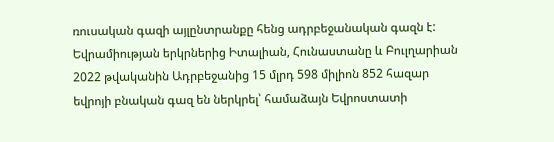ռուսական գազի այլընտրանքը հենց ադրբեջանական գազն է:  Եվրամիության երկրներից Իտալիան, Հունաստանը և Բուլղարիան 2022 թվականին Ադրբեջանից 15 մլրդ 598 միլիոն 852 հազար եվրոյի բնական գազ են ներկրել՝ համաձայն Եվրոստատի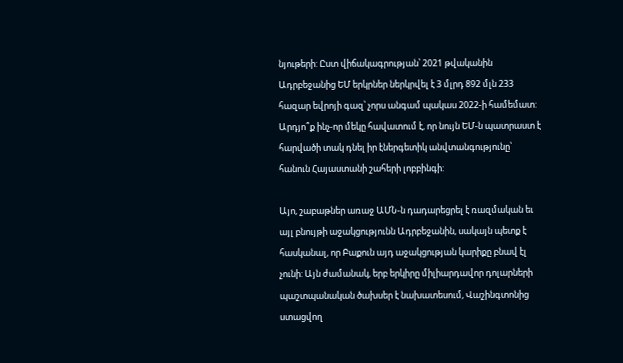նյութերի: Ըստ վիճակագրության՝ 2021 թվականին Ադրբեջանից ԵՄ երկրներ ներկրվել է 3 մլրդ 892 մլն 233 հազար եվրոյի գազ՝ չորս անգամ պակաս 2022-ի համեմատ: Արդյո՞ք ինչ-որ մեկը հավատում է, որ նույն ԵՄ-ն պատրաստ է հարվածի տակ դնել իր էներգետիկ անվտանգությունը՝ հանուն Հայաստանի շահերի լոբբինգի:

Այո, շաբաթներ առաջ ԱՄՆ-ն դադարեցրել է ռազմական եւ այլ բնույթի աջակցությունն Ադրբեջանին, սակայն պետք է հասկանալ, որ Բաքուն այդ աջակցության կարիքը բնավ էլ չունի: Այն ժամանակ, երբ երկիրը միլիարդավոր դոլարների պաշտպանական ծախսեր է նախատեսում, Վաշինգտոնից ստացվող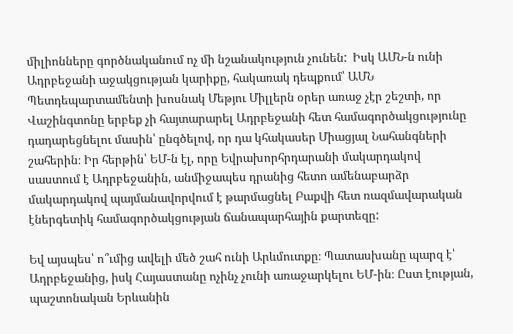միլիոնները գործնականում ոչ մի նշանակություն չունեն:  Իսկ ԱՄՆ-ն ունի Ադրբեջանի աջակցության կարիքը, հակառակ դեպքում՝ ԱՄՆ Պետդեպարտամենտի խոսնակ Մեթյու Միլլերն օրեր առաջ չէր շեշտի, որ Վաշինգտոնը երբեք չի հայտարարել Ադրբեջանի հետ համագործակցությունը դադարեցնելու մասին՝ ընգծելով, որ դա կհակասեր Միացյալ Նահանգների շահերին։ Իր հերթին՝ ԵՄ-ն էլ, որը Եվրախորհրդարանի մակարդակով սաստում է Ադրբեջանին, անմիջապես դրանից հետո ամենաբարձր մակարդակով պայմանավորվում է թարմացնել Բաքվի հետ ռազմավարական էներգետիկ համագործակցության ճանապարհային քարտեզը:

Եվ այսպես՝ ո՞ւմից ավելի մեծ շահ ունի Արևմուտքը։ Պատասխանը պարզ է՝ Ադրբեջանից, իսկ Հայաստանը ոչինչ չունի առաջարկելու ԵՄ-ին։ Ըստ էության, պաշտոնական Երևանին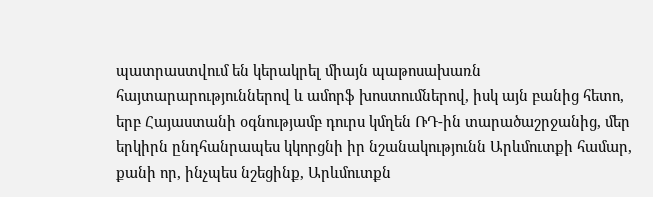պատրաստվում են կերակրել միայն պաթոսախառն հայտարարություններով և ամորֆ խոստումներով, իսկ այն բանից հետո, երբ Հայաստանի օգնությամբ դուրս կմղեն ՌԴ-ին տարածաշրջանից, մեր երկիրն ընդհանրապես կկորցնի իր նշանակությունն Արևմուտքի համար, քանի որ, ինչպես նշեցինք, Արևմուտքն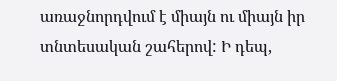առաջնորդվում է միայն ու միայն իր տնտեսական շահերով: Ի դեպ,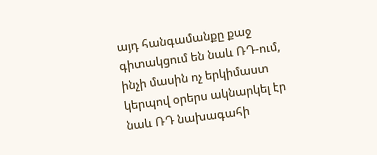այդ հանգամանքը քաջ գիտակցում են նաև ՌԴ-ում, ինչի մասին ոչ երկիմաստ կերպով օրերս ակնարկել էր նաև ՌԴ նախագահի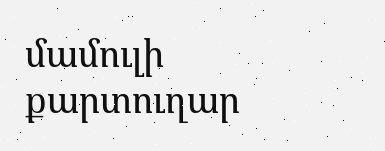մամուլի քարտուղար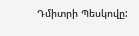Դմիտրի Պեսկովը: